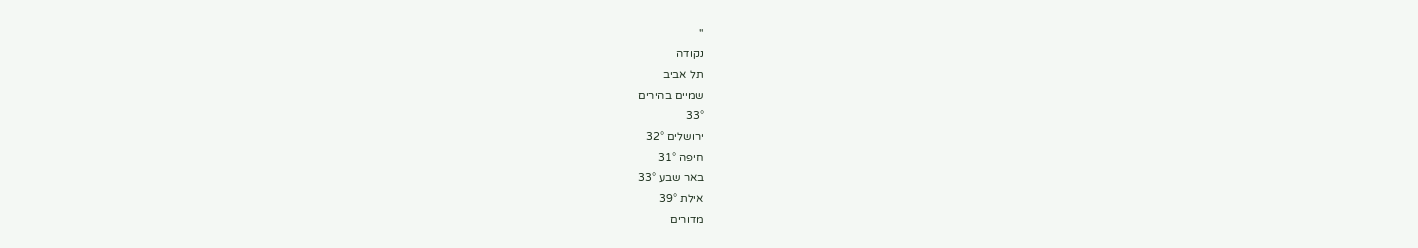''
נקודה
תל אביב
שמיים בהירים
33°
ירושלים 32°
חיפה 31°
באר שבע 33°
אילת 39°
מדורים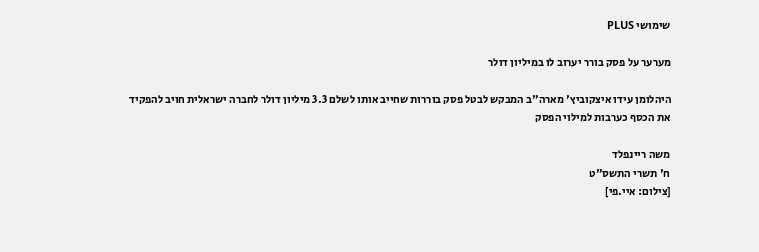שימושי PLUS

מערער על פסק בורר יערוב לו במיליון דולר

היהלומן עידו איצקוביץ' מארה"ב המבקש לבטל פסק בוררות שחייב אותו לשלם 3.3 מיליון דולר לחברה ישראלית חויב להפקיד את הכסף כערבות למילוי הפסק

משה ריינפלד
ח' תשרי התשס"ט
[צילום: איי.פי]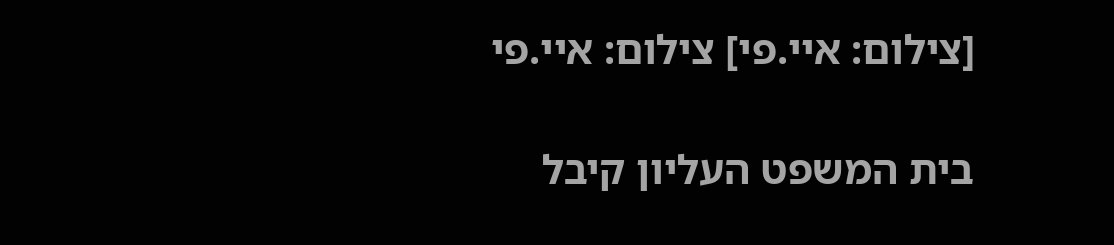[צילום: איי.פי] צילום: איי.פי

בית המשפט העליון קיבל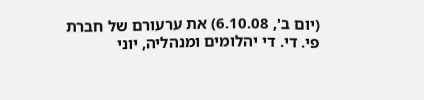(יום ב', 6.10.08) את ערעורם של חברת פי. די. די יהלומים ומנהליה, יוני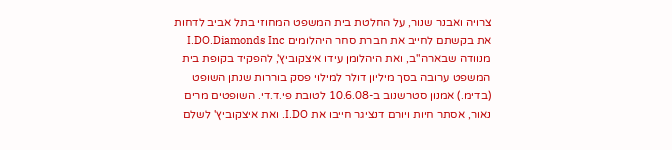צרויה ואבנר שנור, על החלטת בית המשפט המחוזי בתל אביב לדחות את בקשתם לחייב את חברת סחר היהלומים I.DO.Diamonds Inc מנוודה שבארה"ב, ואת היהלומן עידו איצקוביץ', להפקיד בקופת בית המשפט ערובה בסך מיליון דולר למילוי פסק בוררות שנתן השופט (בדימ.) אמנון סטרשנוב ב-10.6.08 לטובת פי.ד.די. השופטים מרים נאור, אסתר חיות ויורם דנציגר חייבו את I.DO. ואת איצקוביץ' לשלם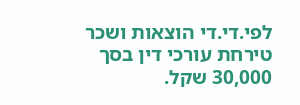לפי.די.די הוצאות ושכר טירחת עורכי דין בסך 30,000 שקל.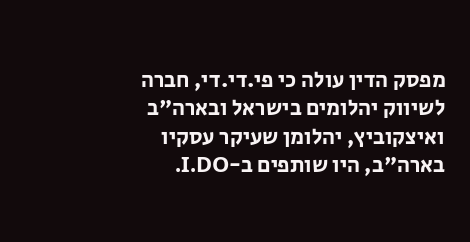מפסק הדין עולה כי פי.די.די, חברה לשיווק יהלומים בישראל ובארה"ב ואיצקוביץ, יהלומן שעיקר עסקיו בארה"ב, היו שותפים ב-I.DO.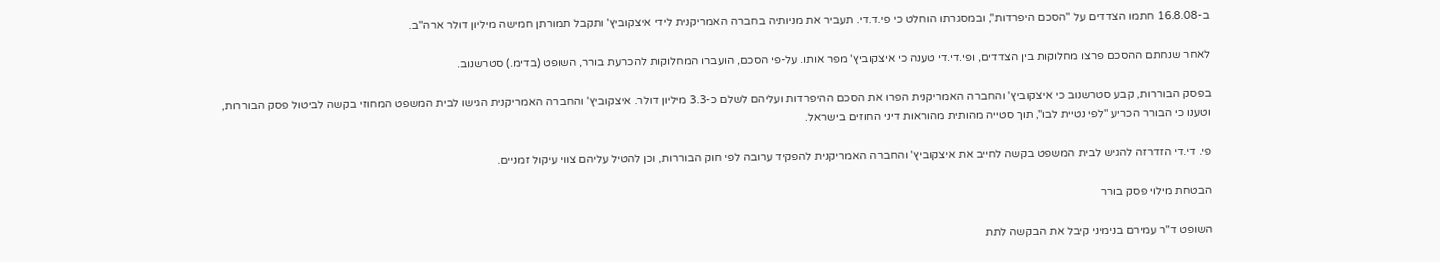ב-16.8.08 חתמו הצדדים על "הסכם היפרדות", ובמסגרתו הוחלט כי פי.ד.די. תעביר את מניותיה בחברה האמריקנית לידי איצקוביץ' ותקבל תמורתן חמישה מיליון דולר ארה"ב.

לאחר שנחתם ההסכם פרצו מחלוקות בין הצדדים, ופי.די.די טענה כי איצקוביץ' מפר אותו. על-פי הסכם, הועברו המחלוקות להכרעת בורר, השופט (בדימ.) סטרשנוב.

בפסק הבוררות, קבע סטרשנוב כי איצקוביץ' והחברה האמריקנית הפרו את הסכם ההיפרדות ועליהם לשלם כ-3.3 מיליון דולר. איצקוביץ' והחברה האמריקנית הגישו לבית המשפט המחוזי בקשה לביטול פסק הבוררות, וטענו כי הבורר הכריע "לפי נטיית לבו", תוך סטייה מהותית מהוראות דיני החוזים בישראל.

פי. די.די הזדרזה להגיש לבית המשפט בקשה לחייב את איצקוביץ' והחברה האמריקנית להפקיד ערובה לפי חוק הבוררות, וכן להטיל עליהם צווי עיקול זמניים.

הבטחת מילוי פסק בורר

השופט ד"ר עמירם בנימיני קיבל את הבקשה לתת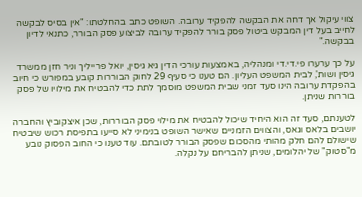צווי עיקול אך דחה את הבקשה להפקיד ערובה. השופט כתב בהחלטתו: "אין בסיס לבקשה לחייב בעל דין המבקש ביטול פסק בורר להפקיד ערובה לביצוע פסק הבורר, כתנאי לדיון בבקשה."

על כך ערערו פי.די.די ומנהליה, באמצעות עורכי הדין גיא גיסין, יואל פרייליך וניר חזן ממשרד גיסין ושות', לבית המשפט העליון. הם טענו כי סעיף 29 לחוק הבוררות קובע במפורש כי חיוב בהפקדת ערובה הינו סעד זמני שבית המשפט מוסמך לתת כדי להבטיח את מילויו של פסק בוררות שניתן.

לטענתם, סעד זה הוא היחיד שיכול להבטיח את מילוי פסק הבוררות, שכן איצקוביץ והחברה יושבים בלאס וגאס, והצווים הזמניים שאישר השופט בנימיני לא סייעו בתפיסת רכוש שיבטיח שישולם להם חלק מהותי מהסכום שפסק הבורר לטובתם. עוד טענו כי החוב הפסוק נובע מ"סטוק" של יהלומים, שניתן להבריחם על נקלה.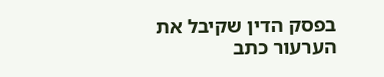בפסק הדין שקיבל את הערעור כתב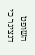השופט דנציגר כי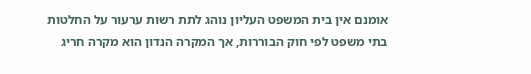אומנם אין בית המשפט העליון נוהג לתת רשות ערעור על החלטות בתי משפט לפי חוק הבוררות, אך המקרה הנדון הוא מקרה חריג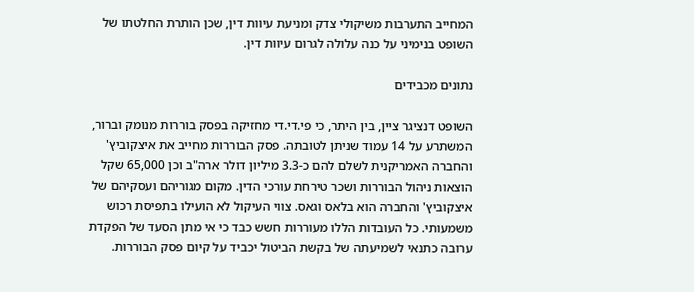המחייב התערבות משיקולי צדק ומניעת עיוות דין, שכן הותרת החלטתו של השופט בנימיני על כנה עלולה לגרום עיוות דין.

נתונים מכבידים

השופט דנציגר ציין, בין היתר, כי פי.די.די מחזיקה בפסק בוררות מנומק וברור, המשתרע על 14 עמוד שניתן לטובתה. פסק הבוררות מחייב את איצקוביץ' והחברה האמריקנית לשלם להם כ-3.3 מיליון דולר ארה"ב וכן 65,000 שקל הוצאות ניהול הבוררות ושכר טירחת עורכי הדין. מקום מגוריהם ועסקיהם של איצקוביץ' והחברה הוא בלאס וגאס. צווי העיקול לא הועילו בתפיסת רכוש משמעותי. כל העובדות הללו מעוררות חשש כבד כי אי מתן הסעד של הפקדת ערובה כתנאי לשמיעתה של בקשת הביטול יכביד על קיום פסק הבוררות.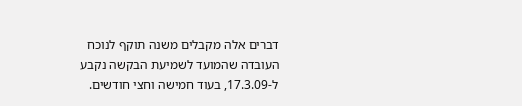דברים אלה מקבלים משנה תוקף לנוכח העובדה שהמועד לשמיעת הבקשה נקבע ל-17.3.09, בעוד חמישה וחצי חודשים.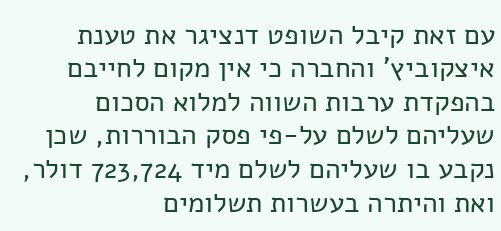עם זאת קיבל השופט דנציגר את טענת איצקוביץ' והחברה כי אין מקום לחייבם בהפקדת ערבות השווה למלוא הסכום שעליהם לשלם על-פי פסק הבוררות, שכן נקבע בו שעליהם לשלם מיד 723,724 דולר, ואת והיתרה בעשרות תשלומים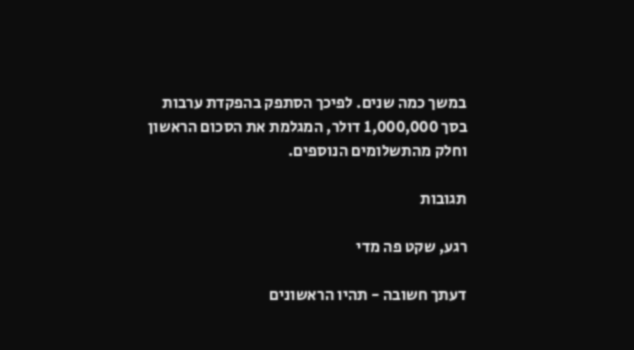במשך כמה שנים. לפיכך הסתפק בהפקדת ערבות בסך 1,000,000 דולר, המגלמת את הסכום הראשון וחלק מהתשלומים הנוספים.

תגובות

רגע, שקט פה מדי

דעתך חשובה - תהיו הראשונים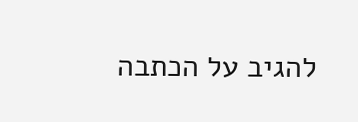להגיב על הכתבה